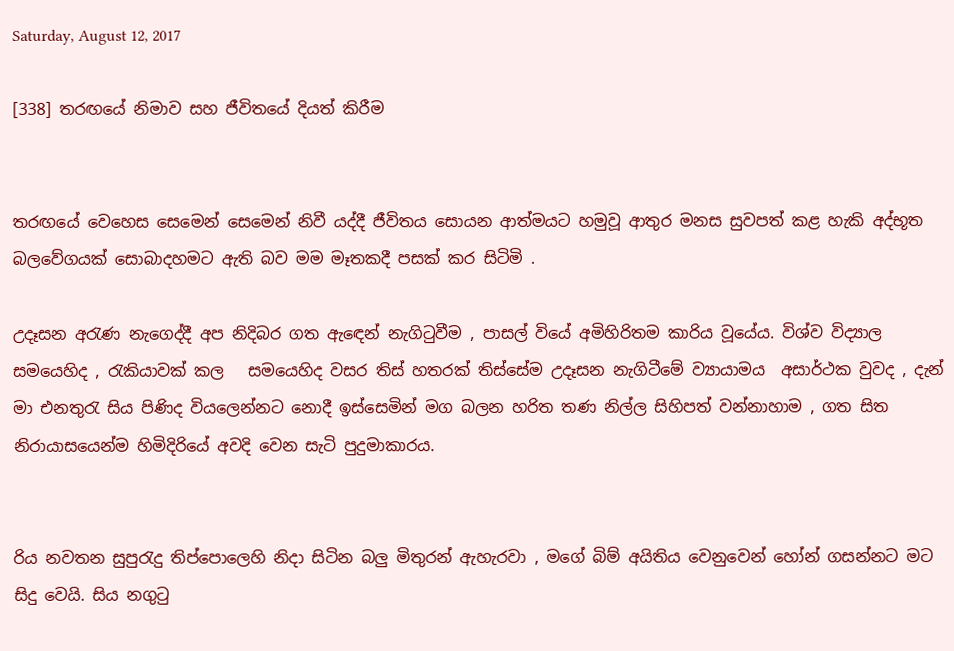Saturday, August 12, 2017

[338] තරඟයේ නිමාව සහ ජීවිතයේ දියත් කිරීම


තරඟයේ වෙහෙස සෙමෙන් සෙමෙන් නිවී යද්දී ජීවිතය සොයන ආත්මයට හමුවූ ආතුර මනස සුවපත් කළ හැකි අද්භූත බලවේගයක් සොබාදහමට ඇති බව මම මෑතකදී පසක් කර සිටිමි .

උදෑසන අරැණ නැගෙද්දී අප නිදිබර ගත ඇඳෙන් නැගිටුවීම , පාසල් වියේ අමිහිරිතම කාරිය වූයේය. විශ්ව විද්‍යාල සමයෙහිද , රැකියාවක් කල   සමයෙහිද වසර තිස් හතරක් තිස්සේම උදෑසන නැගිටීමේ ව්‍යායාමය  අසාර්ථක වුවද , දැන් මා එනතුරැ සිය පිණිද වියලෙන්නට නොදී ඉස්සෙමින් මග බලන හරිත තණ නිල්ල සිහිපත් වන්නාහාම , ගත සිත නිරායාසයෙන්ම හිමිදිරියේ අවදි වෙන සැටි පුදුමාකාරය.


රිය නවතන සුපුරැදු තිප්පොලෙහි නිදා සිටින බලු මිතුරන් ඇහැරවා , මගේ බිම් අයිතිය වෙනුවෙන් හෝන් ගසන්නට මට සිදු වෙයි. සිය නගුටු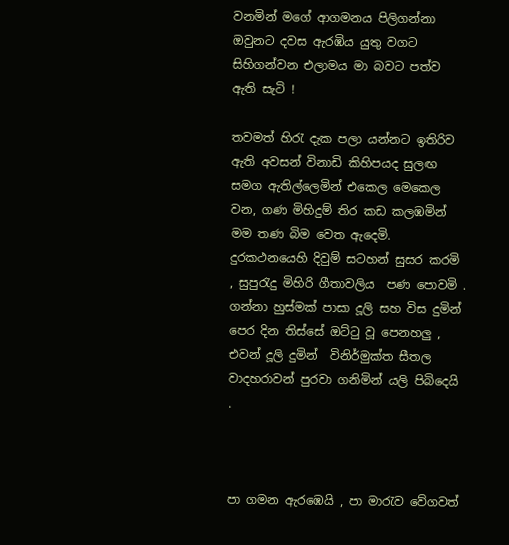වනමින් මගේ ආගමනය පිලිගන්නා ඔවුනට දවස ඇරඹිය යුතු වගට සිහිගන්වන එලාමය මා බවට පත්ව ඇති සැටි !

තවමත් හිරැ දැක පලා යන්නට ඉතිරිව ඇති අවසන් විනාඩි කිහිපයද සුලඟ සමග ඇතිල්ලෙමින් එකෙල මෙකෙල වන, ගණ මිහිදුම් තිර කඩ කලඹමින් මම තණ බිම වෙත ඇදෙමි. දුරකථනයෙහි දිවුම් සටහන් සුසර කරමි , සුපුරැදු මිහිරි ගීතාවලිය  පණ පොවමි . ගන්නා හුස්මක් පාසා දූලි සහ විස දුමින් පෙර දින තිස්සේ ඔට්ටු වූ පෙනහලු , එවන් දූලි දුමින්  විනිර්මුක්ත සීතල වාදහරාවන් පුරවා ගනිමින් යලි පිබිදෙයි .



පා ගමන ඇරඹෙයි , පා මාරැව වේගවත්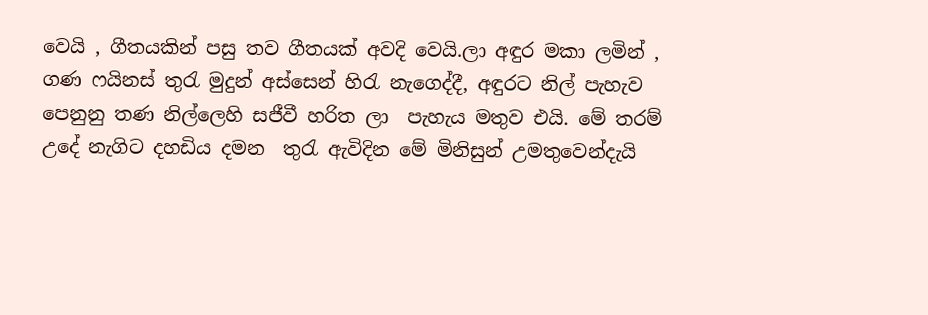වෙයි , ගීතයකින් පසු තව ගීතයක් අවදි වෙයි.ලා අඳුර මකා ලමින් , ගණ ෆයිනස් තුරැ මුදුන් අස්සෙන් හිරැ නැගෙද්දී, අඳුරට නිල් පැහැව පෙනුනු තණ නිල්ලෙහි සජීවී හරිත ලා  පැහැය මතුව එයි. මේ තරම් උදේ නැගිට දහඩිය දමන  තුරැ ඇවිදින මේ මිනිසුන් උමතුවෙන්දැයි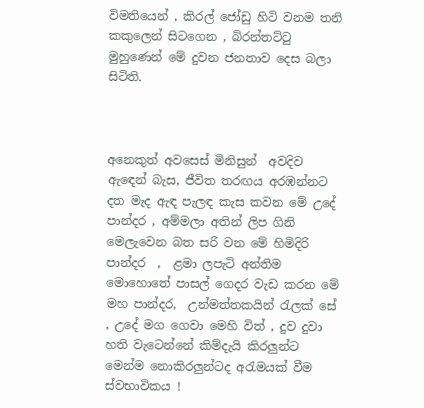විමතියෙන් , කිරල් ජෝඩු හිටි වනම තනි කකුලෙන් සිටගෙන , බිරන්තට්ටු මුහුණෙන් මේ දුවන ජනතාව දෙස බලා සිටිති.



අනෙකුත් අවසෙස් මිනිසුන්  අවදිව ඇඳෙන් බැස, ජීවිත තරඟය අරඹන්නට දත මැද ඇඳ පැලඳ කැස කවන මේ උදේ පාන්දර , අම්මලා අතින් ලිප ගිනි මෙලැවෙන බත සරි වන මේ හිමිදිරි පාන්දර  ,  ළමා ලපැටි අන්තිම මොහොතේ පාසල් ගෙදර වැඩ කරන මේ මහ පාන්දර,  උන්මත්තකයින් රැලක් සේ , උදේ මග ගෙවා මෙහි විත් , දුව දුවා හති වැටෙන්නේ කිම්දැයි කිරලුන්ට මෙන්ම නොකිරලුන්ටද අරැමයක් වීම ස්වභාවිකය !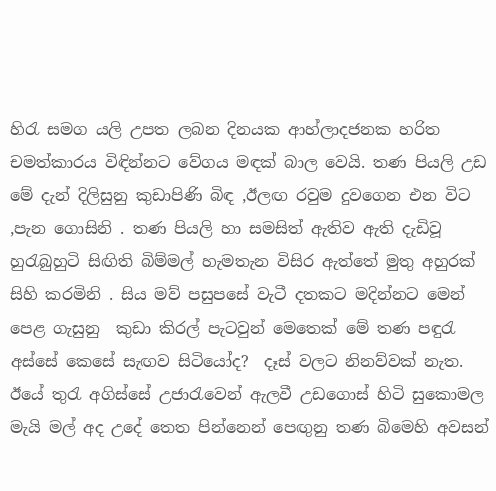හිරැ සමග යලි උපත ලබන දිනයක ආහ්ලාදජනක හරිත චමත්කාරය විඳින්නට වේගය මඳක් බාල වෙයි. තණ පියලි උඩ මේ දැන් දිලිසුනු කුඩාපිණි බිඳ ,ඊලඟ රවුම දුවගෙන එන විට ,පැන ගොසිනි . තණ පියලි හා සමසිත් ඇතිව ඇති දැඩිවූ හුරැබුහුටි සිඟිති බිම්මල් හැමතැන විසිර ඇත්තේ මුතු අහුරක් සිහි කරමිනි . සිය මව් පසුපසේ වැටී දතකට මදින්නට මෙන් පෙළ ගැසුනු  කුඩා කිරල් පැටවුන් මෙතෙක් මේ තණ පඳුරැ අස්සේ කෙසේ සැඟව සිටියෝද?  දෑස් වලට නිනව්වක් නැත. ඊයේ තුරැ අගිස්සේ උජාරැවෙන් ඇලවී උඩගොස් හිටි සුකොමල මැයි මල් අද උදේ තෙත පින්නෙන් පෙඟුනු තණ බිමෙහි අවසන්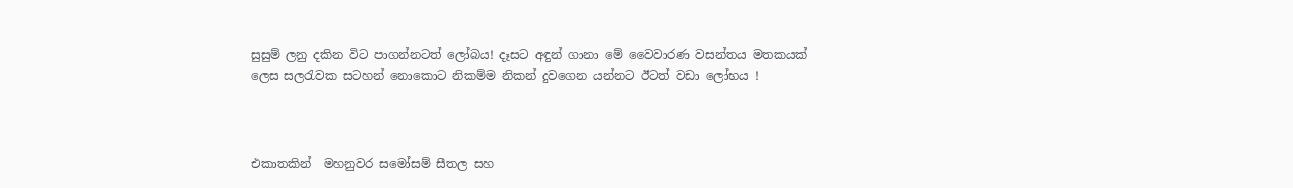සුසුම් ලනු දකින විට පාගන්නටත් ලෝබය! දෑසට අඳුන් ගානා මේ වෛවාරණ වසන්තය මතකයක් ලෙස සලරැවක සටහන් නොකොට නිකම්ම නිකන් දුවගෙන යන්නට ඊටත් වඩා ලෝභය !



එකාතකින්  මහනුවර සමෝසම් සීතල සහ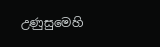උණුසුමෙහි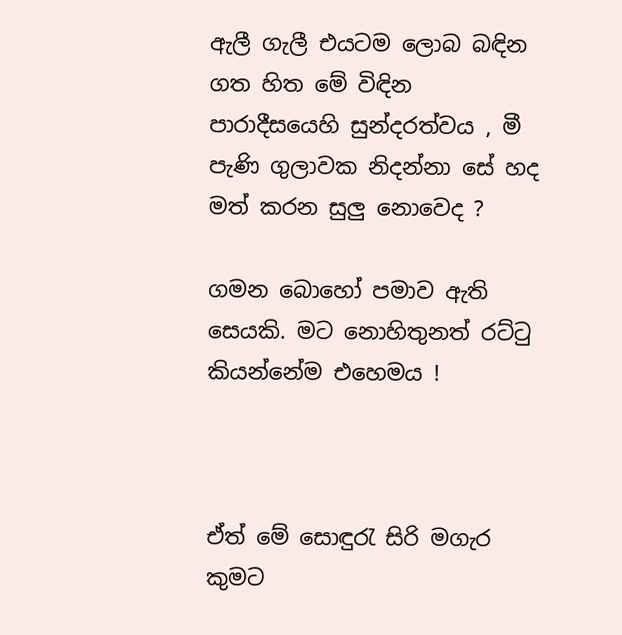ඇලී ගැලී එයටම ලොබ බඳින ගත හිත මේ විඳින පාරාදීසයෙහි සුන්දරත්වය , මී පැණි ගුලාවක නිදන්නා සේ හද මත් කරන සුලු නොවෙද ?

ගමන බොහෝ පමාව ඇති සෙයකි. මට නොහිතුනත් රට්ටු කියන්නේම එහෙමය !



ඒත් මේ සොඳුරැ සිරි මගැර කුමට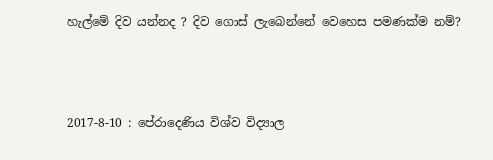හැල්මේ දිව යන්නද ? දිව ගොස් ලැබෙන්නේ වෙහෙස පමණක්ම නම්?



2017-8-10 : පේරාදෙණිය විශ්ව විද්‍යාල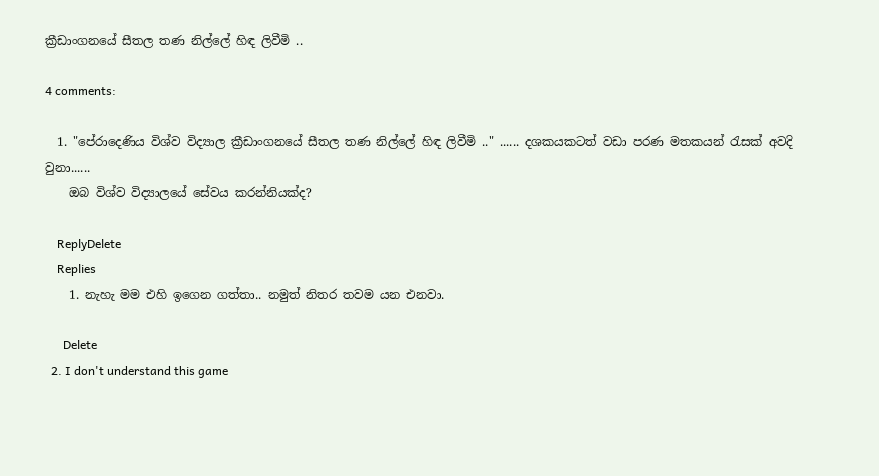ක්‍රීඩාංගනයේ සීතල තණ නිල්ලේ හිඳ ලිවීමි ..

4 comments:

  1. "පේරාදෙණිය විශ්ව විද්‍යාල ක්‍රීඩාංගනයේ සීතල තණ නිල්ලේ හිඳ ලිවීමි .." ...... දශකයකටත් වඩා පරණ මතකයන් රැසක් අවදි වුනා......
    ඔබ විශ්ව විද්‍යාලයේ සේවය කරන්නියක්ද?

    ReplyDelete
    Replies
    1. නැහැ මම එහි ඉගෙන ගත්තා.. නමුත් නිතර තවම යන එනවා.

      Delete
  2. I don't understand this game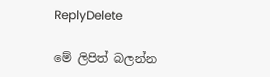ReplyDelete

මේ ලිපිත් බලන්න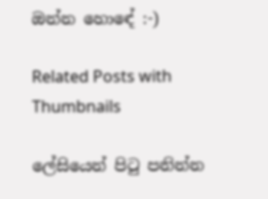ඔන්න හොඳේ :-)

Related Posts with Thumbnails

ලේසියෙන් පිටු පනින්න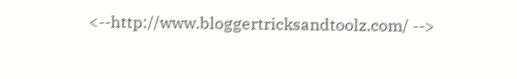<--http://www.bloggertricksandtoolz.com/ -->